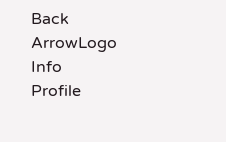Back ArrowLogo
Info
Profile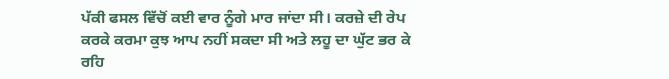ਪੱਕੀ ਫਸਲ ਵਿੱਚੋਂ ਕਈ ਵਾਰ ਨੂੰਗੇ ਮਾਰ ਜਾਂਦਾ ਸੀ। ਕਰਜ਼ੇ ਦੀ ਰੇਪ ਕਰਕੇ ਕਰਮਾ ਕੁਝ ਆਪ ਨਹੀਂ ਸਕਦਾ ਸੀ ਅਤੇ ਲਹੂ ਦਾ ਘੁੱਟ ਭਰ ਕੇ ਰਹਿ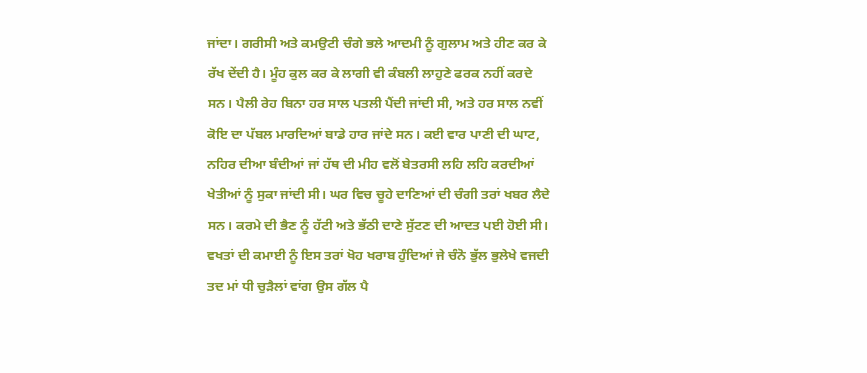ਜਾਂਦਾ। ਗਰੀਸੀ ਅਤੇ ਕਮਉਟੀ ਚੰਗੇ ਭਲੇ ਆਦਮੀ ਨੂੰ ਗੁਲਾਮ ਅਤੇ ਹੀਣ ਕਰ ਕੇ ਰੱਖ ਦੇਂਦੀ ਹੈ। ਮੂੰਹ ਕੁਲ ਕਰ ਕੇ ਲਾਗੀ ਵੀ ਕੰਬਲੀ ਲਾਹੁਣੇ ਫਰਕ ਨਹੀਂ ਕਰਦੇ ਸਨ। ਪੈਲੀ ਰੇਹ ਬਿਨਾ ਹਰ ਸਾਲ ਪਤਲੀ ਪੈਂਦੀ ਜਾਂਦੀ ਸੀ, ਅਤੇ ਹਰ ਸਾਲ ਨਵੀਂ ਕੋਇ ਦਾ ਪੱਬਲ ਮਾਰਦਿਆਂ ਬਾਡੇ ਹਾਰ ਜਾਂਦੇ ਸਨ। ਕਈ ਵਾਰ ਪਾਣੀ ਦੀ ਘਾਟ, ਨਹਿਰ ਦੀਆ ਬੰਦੀਆਂ ਜਾਂ ਹੱਥ ਦੀ ਮੀਹ ਵਲੋਂ ਬੇਤਰਸੀ ਲਹਿ ਲਹਿ ਕਰਦੀਆਂ ਖੇਤੀਆਂ ਨੂੰ ਸੁਕਾ ਜਾਂਦੀ ਸੀ। ਘਰ ਵਿਚ ਚੂਹੇ ਦਾਣਿਆਂ ਦੀ ਚੰਗੀ ਤਰਾਂ ਖਬਰ ਲੈਦੇ ਸਨ। ਕਰਮੇ ਦੀ ਭੈਣ ਨੂੰ ਹੱਟੀ ਅਤੇ ਭੱਠੀ ਦਾਣੇ ਸੁੱਟਣ ਦੀ ਆਦਤ ਪਈ ਹੋਈ ਸੀ। ਵਖਤਾਂ ਦੀ ਕਮਾਈ ਨੂੰ ਇਸ ਤਰਾਂ ਖੋਹ ਖਰਾਬ ਹੁੰਦਿਆਂ ਜੇ ਚੰਨੋ ਭੁੱਲ ਭੁਲੇਖੇ ਵਜਦੀ ਤਦ ਮਾਂ ਧੀ ਚੁੜੈਲਾਂ ਵਾਂਗ ਉਸ ਗੱਲ ਪੈ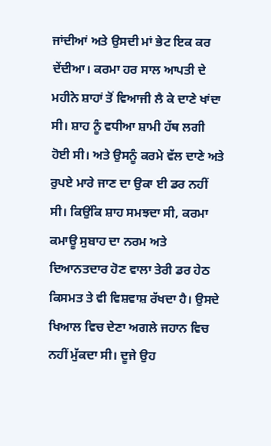ਜਾਂਦੀਆਂ ਅਤੇ ਉਸਦੀ ਮਾਂ ਭੇਟ ਇਕ ਕਰ ਦੇਂਦੀਆ। ਕਰਮਾ ਹਰ ਸਾਲ ਆਪਤੀ ਦੇ ਮਹੀਨੇ ਸ਼ਾਹਾਂ ਤੋਂ ਵਿਆਜੀ ਲੈ ਕੇ ਦਾਣੇ ਖਾਂਦਾ ਸੀ। ਸ਼ਾਹ ਨੂੰ ਵਧੀਆ ਸ਼ਾਮੀ ਹੱਥ ਲਗੀ ਹੋਈ ਸੀ। ਅਤੇ ਉਸਨੂੰ ਕਰਮੇ ਵੱਲ ਦਾਣੇ ਅਤੇ ਰੁਪਏ ਮਾਰੇ ਜਾਣ ਦਾ ਉਕਾ ਈ ਡਰ ਨਹੀਂ ਸੀ। ਕਿਉਂਕਿ ਸ਼ਾਹ ਸਮਝਦਾ ਸੀ, ਕਰਮਾ ਕਮਾਊ ਸੁਬਾਹ ਦਾ ਨਰਮ ਅਤੇ ਦਿਆਨਤਦਾਰ ਹੋਣ ਵਾਲਾ ਤੇਰੀ ਡਰ ਹੇਠ ਕਿਸਮਤ ਤੇ ਵੀ ਵਿਸ਼ਵਾਸ਼ ਰੱਖਦਾ ਹੈ। ਉਸਦੇ ਖਿਆਲ ਵਿਚ ਦੇਣਾ ਅਗਲੇ ਜਹਾਨ ਵਿਚ ਨਹੀਂ ਮੁੱਕਦਾ ਸੀ। ਦੂਜੇ ਉਹ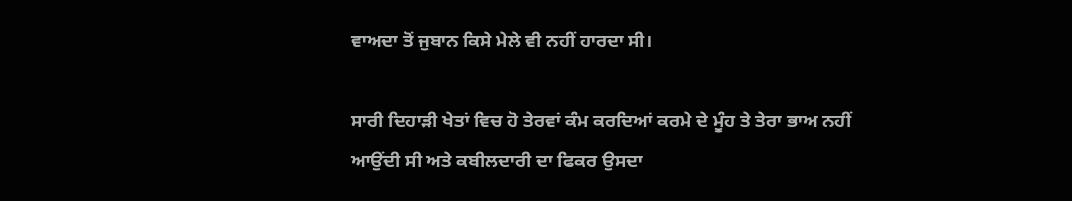ਵਾਅਦਾ ਤੋਂ ਜੁਬਾਨ ਕਿਸੇ ਮੇਲੇ ਵੀ ਨਹੀਂ ਹਾਰਦਾ ਸੀ।

ਸਾਰੀ ਦਿਹਾੜੀ ਖੇਤਾਂ ਵਿਚ ਹੋ ਤੇਰਵਾਂ ਕੰਮ ਕਰਦਿਆਂ ਕਰਮੇ ਦੇ ਮੂੰਹ ਤੇ ਤੇਰਾ ਭਾਅ ਨਹੀਂ ਆਉਂਦੀ ਸੀ ਅਤੇ ਕਬੀਲਦਾਰੀ ਦਾ ਫਿਕਰ ਉਸਦਾ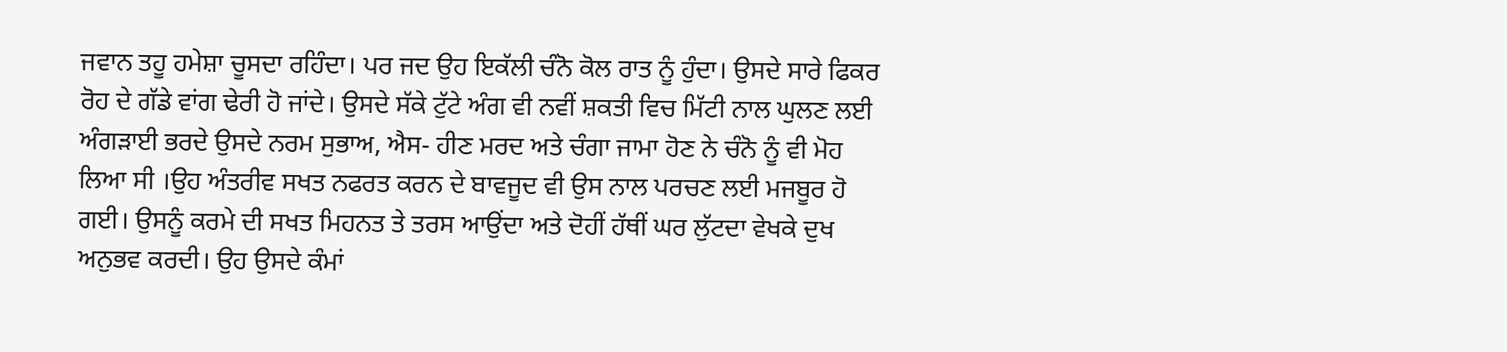ਜਵਾਨ ਤਹੂ ਹਮੇਸ਼ਾ ਚੂਸਦਾ ਰਹਿੰਦਾ। ਪਰ ਜਦ ਉਹ ਇਕੱਲੀ ਚੰਨੋ ਕੋਲ ਰਾਤ ਨੂੰ ਹੁੰਦਾ। ਉਸਦੇ ਸਾਰੇ ਫਿਕਰ ਰੋਹ ਦੇ ਗੱਡੇ ਵਾਂਗ ਢੇਰੀ ਹੋ ਜਾਂਦੇ। ਉਸਦੇ ਸੱਕੇ ਟੁੱਟੇ ਅੰਗ ਵੀ ਨਵੀਂ ਸ਼ਕਤੀ ਵਿਚ ਮਿੱਟੀ ਨਾਲ ਘੁਲਣ ਲਈ ਅੰਗੜਾਈ ਭਰਦੇ ਉਸਦੇ ਨਰਮ ਸੁਭਾਅ, ਐਸ- ਹੀਣ ਮਰਦ ਅਤੇ ਚੰਗਾ ਜਾਮਾ ਹੋਣ ਨੇ ਚੰਨੋ ਨੂੰ ਵੀ ਮੋਹ ਲਿਆ ਸੀ ।ਉਹ ਅੰਤਰੀਵ ਸਖਤ ਨਫਰਤ ਕਰਨ ਦੇ ਬਾਵਜੂਦ ਵੀ ਉਸ ਨਾਲ ਪਰਚਣ ਲਈ ਮਜਬੂਰ ਹੋ ਗਈ। ਉਸਨੂੰ ਕਰਮੇ ਦੀ ਸਖਤ ਮਿਹਨਤ ਤੇ ਤਰਸ ਆਉਂਦਾ ਅਤੇ ਦੋਹੀਂ ਹੱਥੀਂ ਘਰ ਲੁੱਟਦਾ ਵੇਖਕੇ ਦੁਖ ਅਨੁਭਵ ਕਰਦੀ। ਉਹ ਉਸਦੇ ਕੰਮਾਂ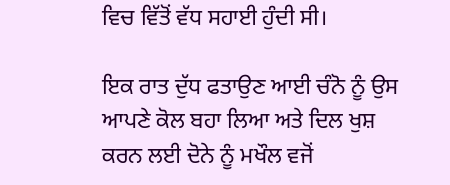ਵਿਚ ਵਿੱਤੋਂ ਵੱਧ ਸਹਾਈ ਹੁੰਦੀ ਸੀ।

ਇਕ ਰਾਤ ਦੁੱਧ ਫਤਾਉਣ ਆਈ ਚੰਨੋ ਨੂੰ ਉਸ ਆਪਣੇ ਕੋਲ ਬਹਾ ਲਿਆ ਅਤੇ ਦਿਲ ਖੁਸ਼ ਕਰਨ ਲਈ ਦੋਨੇ ਨੂੰ ਮਖੌਲ ਵਜੋਂ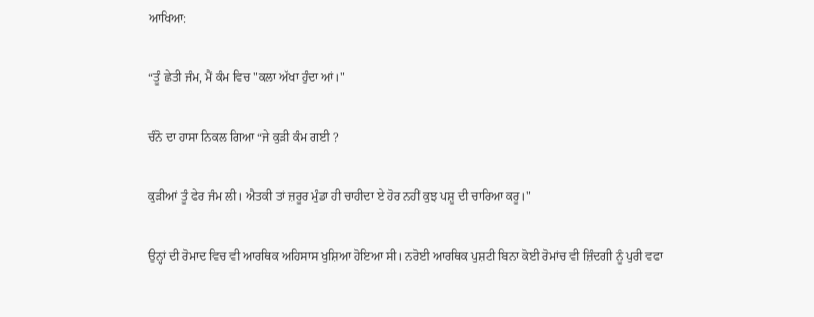ਆਖਿਆ:

“ਤੂੰ ਛੇਤੀ ਜੰਮ, ਮੈਂ ਕੰਮ ਵਿਚ "ਕਲਾ ਅੱਖਾ ਹੁੰਦਾ ਆਂ।"

ਚੰਨੋ ਦਾ ਹਾਸਾ ਨਿਕਲ ਗਿਆ “ਜੇ ਕੁੜੀ ਕੰਮ ਗਈ ?

ਕੁੜੀਆਂ ਤੂੰ ਫੇਰ ਜੰਮ ਲੀ। ਐਤਕੀ ਤਾਂ ਜ਼ਰੂਰ ਮੁੰਡਾ ਹੀ ਚਾਹੀਦਾ ਏ ਹੋਰ ਨਹੀਂ ਕੁਝ ਪਸ਼ੂ ਦੀ ਚਾਰਿਆ ਕਰੂ।"

ਉਨ੍ਹਾਂ ਦੀ ਰੋਮਾਦ ਵਿਚ ਵੀ ਆਰਥਿਕ ਅਹਿਸਾਸ ਖੁਸ਼ਿਆ ਹੋਇਆ ਸੀ। ਨਰੋਈ ਆਰਥਿਕ ਪੁਸ਼ਟੀ ਬਿਨਾ ਕੋਈ ਰੋਮਾਂਚ ਵੀ ਜ਼ਿੰਦਗੀ ਨੂੰ ਪੁਰੀ ਵਫਾ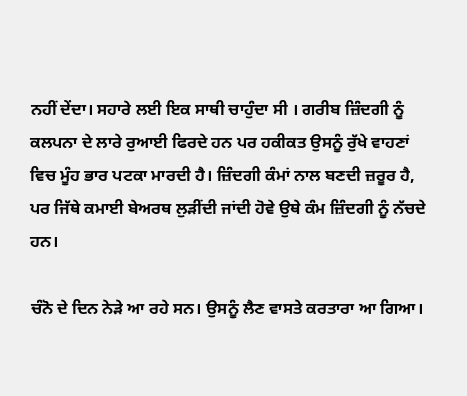ਨਹੀਂ ਦੇਂਦਾ। ਸਹਾਰੇ ਲਈ ਇਕ ਸਾਥੀ ਚਾਹੁੰਦਾ ਸੀ । ਗਰੀਬ ਜ਼ਿੰਦਗੀ ਨੂੰ ਕਲਪਨਾ ਦੇ ਲਾਰੇ ਰੁਆਈ ਫਿਰਦੇ ਹਨ ਪਰ ਹਕੀਕਤ ਉਸਨੂੰ ਰੁੱਖੇ ਵਾਹਣਾਂ ਵਿਚ ਮੂੰਹ ਭਾਰ ਪਟਕਾ ਮਾਰਦੀ ਹੈ। ਜ਼ਿੰਦਗੀ ਕੰਮਾਂ ਨਾਲ ਬਣਦੀ ਜ਼ਰੂਰ ਹੈ, ਪਰ ਜਿੱਥੇ ਕਮਾਈ ਬੇਅਰਥ ਲੁੜੀਂਦੀ ਜਾਂਦੀ ਹੋਵੇ ਉਥੇ ਕੰਮ ਜ਼ਿੰਦਗੀ ਨੂੰ ਨੱਚਦੇ ਹਨ।

ਚੰਨੋ ਦੇ ਦਿਨ ਨੇੜੇ ਆ ਰਹੇ ਸਨ। ਉਸਨੂੰ ਲੈਣ ਵਾਸਤੇ ਕਰਤਾਰਾ ਆ ਗਿਆ।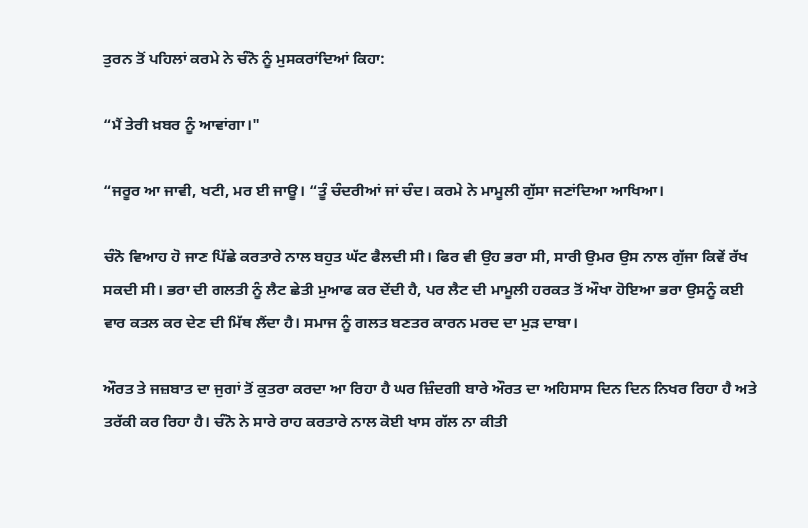ਤੁਰਨ ਤੋਂ ਪਹਿਲਾਂ ਕਰਮੇ ਨੇ ਚੰਨੋ ਨੂੰ ਮੁਸਕਰਾਂਦਿਆਂ ਕਿਹਾ:

“ਮੈਂ ਤੇਰੀ ਖ਼ਬਰ ਨੂੰ ਆਵਾਂਗਾ।"

“ਜਰੂਰ ਆ ਜਾਵੀ, ਖਟੀ, ਮਰ ਈ ਜਾਊ। “ਤੂੰ ਚੰਦਰੀਆਂ ਜਾਂ ਚੰਦ। ਕਰਮੇ ਨੇ ਮਾਮੂਲੀ ਗੁੱਸਾ ਜਣਾਂਦਿਆ ਆਖਿਆ।

ਚੰਨੋ ਵਿਆਹ ਹੋ ਜਾਣ ਪਿੱਛੇ ਕਰਤਾਰੇ ਨਾਲ ਬਹੁਤ ਘੱਟ ਫੈਲਦੀ ਸੀ। ਫਿਰ ਵੀ ਉਹ ਭਰਾ ਸੀ, ਸਾਰੀ ਉਮਰ ਉਸ ਨਾਲ ਗੁੱਜਾ ਕਿਵੇਂ ਰੱਖ ਸਕਦੀ ਸੀ। ਭਰਾ ਦੀ ਗਲਤੀ ਨੂੰ ਲੈਟ ਛੇਤੀ ਮੁਆਫ ਕਰ ਦੇਂਦੀ ਹੈ, ਪਰ ਲੈਟ ਦੀ ਮਾਮੂਲੀ ਹਰਕਤ ਤੋਂ ਔਖਾ ਹੋਇਆ ਭਰਾ ਉਸਨੂੰ ਕਈ ਵਾਰ ਕਤਲ ਕਰ ਦੇਣ ਦੀ ਮਿੱਥ ਲੈਂਦਾ ਹੈ। ਸਮਾਜ ਨੂੰ ਗਲਤ ਬਣਤਰ ਕਾਰਨ ਮਰਦ ਦਾ ਮੁੜ ਦਾਬਾ।

ਔਰਤ ਤੇ ਜਜ਼ਬਾਤ ਦਾ ਜੁਗਾਂ ਤੋਂ ਕੁਤਰਾ ਕਰਦਾ ਆ ਰਿਹਾ ਹੈ ਘਰ ਜ਼ਿੰਦਗੀ ਬਾਰੇ ਔਰਤ ਦਾ ਅਹਿਸਾਸ ਦਿਨ ਦਿਨ ਨਿਖਰ ਰਿਹਾ ਹੈ ਅਤੇ ਤਰੱਕੀ ਕਰ ਰਿਹਾ ਹੈ। ਚੰਨੋ ਨੇ ਸਾਰੇ ਰਾਹ ਕਰਤਾਰੇ ਨਾਲ ਕੋਈ ਖਾਸ ਗੱਲ ਨਾ ਕੀਤੀ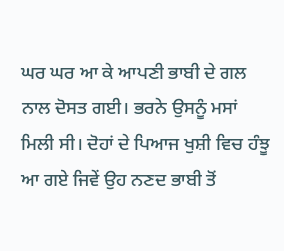ਘਰ ਘਰ ਆ ਕੇ ਆਪਣੀ ਭਾਬੀ ਦੇ ਗਲ ਨਾਲ ਦੋਸਤ ਗਈ। ਭਰਨੇ ਉਸਨੂੰ ਮਸਾਂ ਮਿਲੀ ਸੀ। ਦੋਹਾਂ ਦੇ ਪਿਆਜ ਖੁਸ਼ੀ ਵਿਚ ਹੰਝੂ ਆ ਗਏ ਜਿਵੇਂ ਉਹ ਨਣਦ ਭਾਬੀ ਤੋਂ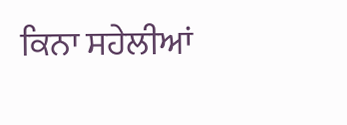ਕਿਨਾ ਸਹੇਲੀਆਂ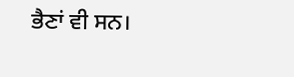ਭੈਣਾਂ ਵੀ ਸਨ।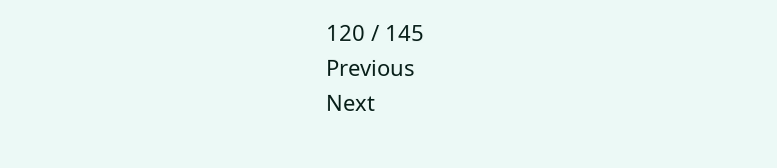120 / 145
Previous
Next